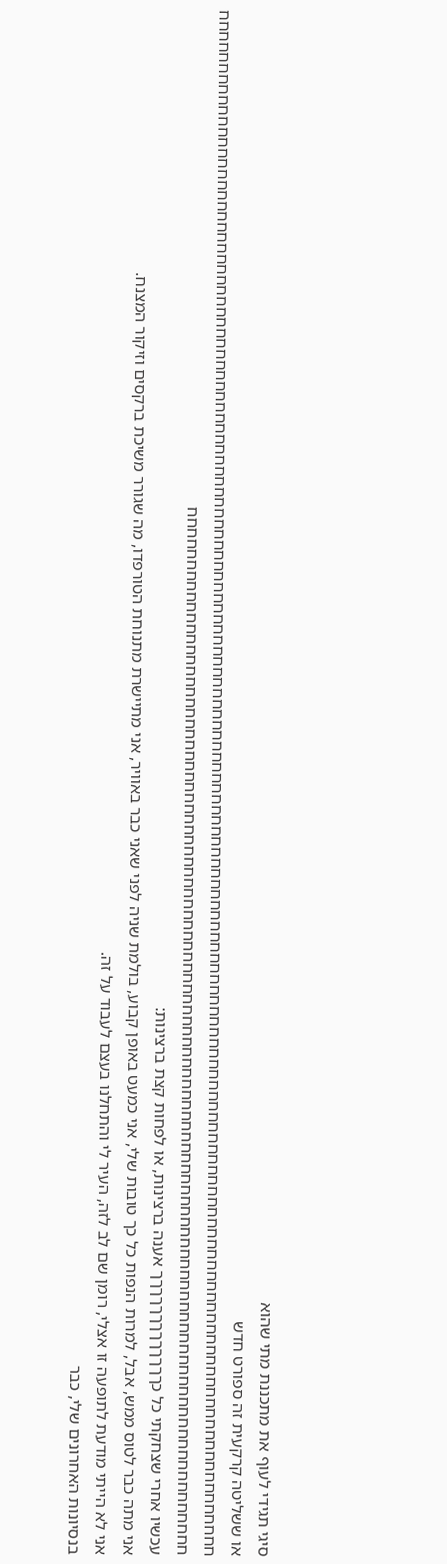סיגי תגידי לעוף את מתכננת מתי שהוא
או ששליטה קרקעית זה ספורט חדש
חחחחחחחחחחחחחחחחחחחחחחחחחחחחחחחחחחחחחחחחחחחחחחחחחחחחחחחחחחחחחחחחחחחחחחחחחחחחחחחחחחחחחחחחחחחחחחחחחחחחחחחחחחחחחחחחחחחחחחחחחחחחחחחחחחחחחחחחחחחחחחחחחחחחחחחחחחחחחחחחחחחחחחחחחחחחחחחחחחחחחחחחחחחחחחחחחחחחחחחחחחחחחחחחחחחחחחחחחחחחחחחחחחחחחחחחחחחחחחחחחחחחח
עכשיו אחרי שצחקתי כל כךךךךךךךךךךךךך אענה ברצינות, או לפחות קצת ברצינות:
אני מתה כבר לטוס ממש, אבל, למרות הנפות כל כך טובות שלי, אני כמעט באופן קבוע, בולמת שניה לפני שאני כבר באוויר, אני מתיישרת מתנוחת הטורפדו, מה שגורר משיכת ברקסים וזיקור המצנח.
אני לא הייתי מודעת לתופעה זו אצלי, רומן שם לב לזה, העיר לי והתחלנו בעצם לעבוד על זה.
בנסיונות האחרונים שלי, כבר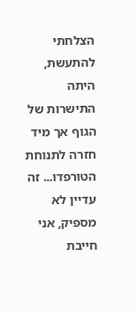הצלחתי להתעשת, היתה התישרות של הגוף אך מיד חזרה לתנוחת הטורפדו... זה עדיין לא מספיק, אני חייבת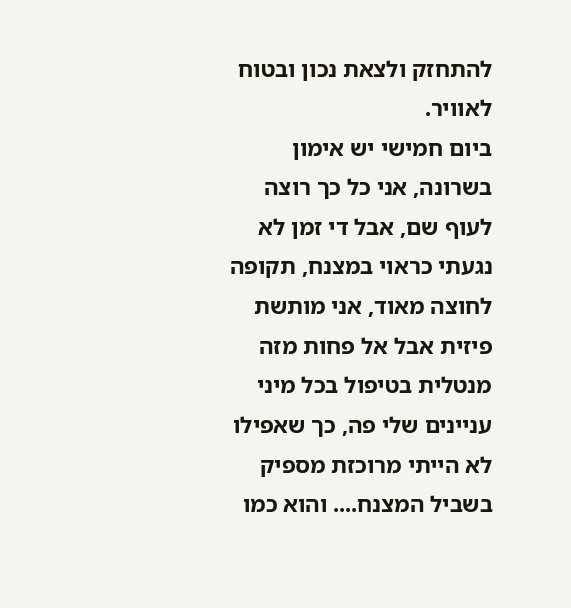להתחזק ולצאת נכון ובטוח לאוויר.
ביום חמישי יש אימון בשרונה, אני כל כך רוצה לעוף שם, אבל די זמן לא נגעתי כראוי במצנח, תקופה לחוצה מאוד, אני מותשת פיזית אבל אל פחות מזה מנטלית בטיפול בכל מיני עניינים שלי פה, כך שאפילו לא הייתי מרוכזת מספיק בשביל המצנח.... והוא כמו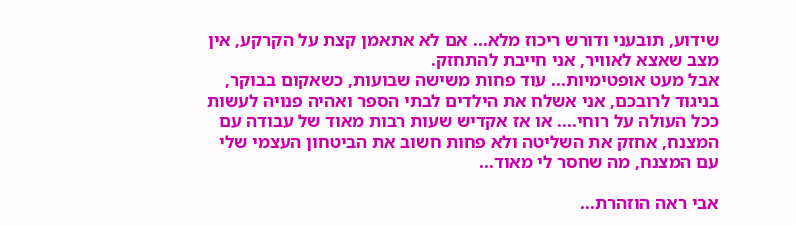שידוע, תובעני ודורש ריכוז מלא... אם לא אתאמן קצת על הקרקע, אין מצב שאצא לאוויר, אני חייבת להתחזק.
אבל מעט אופטימיות... עוד פחות משישה שבועות, כשאקום בבוקר, בניגוד לרובכם, אני אשלח את הילדים לבתי הספר ואהיה פנויה לעשות ככל העולה על רוחי.... או אז אקדיש שעות רבות מאוד של עבודה עם המצנח, אחזק את השליטה ולא פחות חשוב את הביטחון העצמי שלי עם המצנח, מה שחסר לי מאוד...

אבי ראה הוזהרת...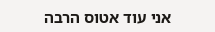אני עוד אטוס הרבה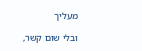מעליך

ובלי שום קשר,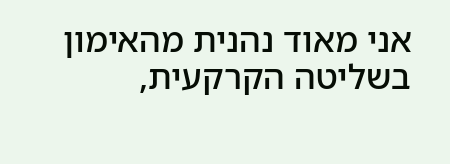אני מאוד נהנית מהאימון בשליטה הקרקעית,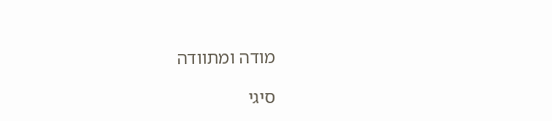מודה ומתוודה

סיגי